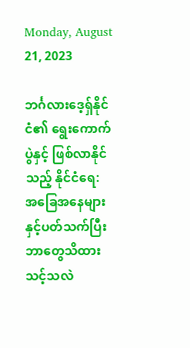Monday, August 21, 2023

ဘင်္ဂလားဒေ့ရှ်နိုင်ငံ၏ ရွေးကောက်ပွဲနှင့် ဖြစ်လာနိုင်သည့် နိုင်ငံရေ: အခြေအနေများနှင့်ပတ်သက်ပြီး ဘာတွေသိထားသင့်သလဲ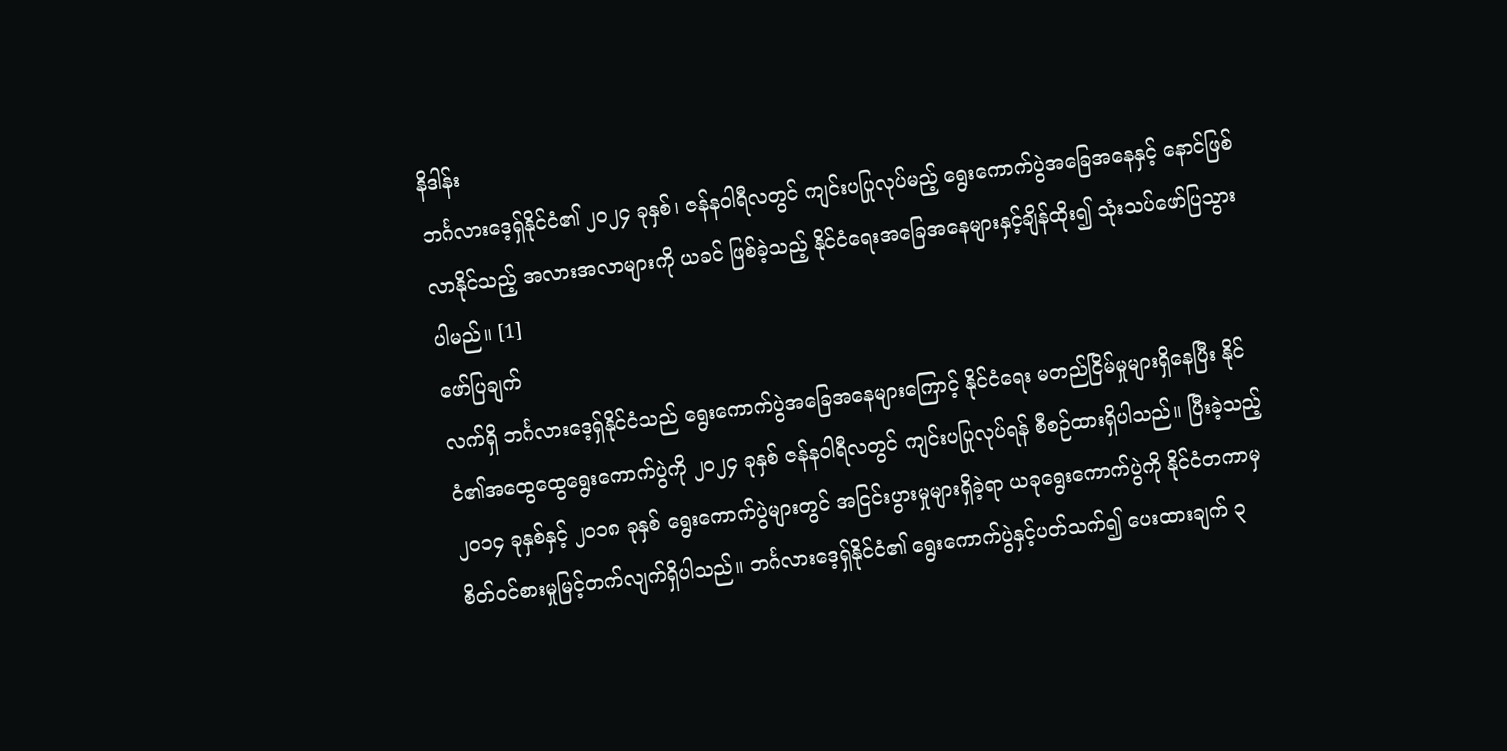နိဒါန်း
ဘင်္ဂလားဒေ့ရှ်နိုင်ငံ၏ ၂၀၂၄ ခုနှစ်၊ ဇန်နဝါရီလတွင် ကျင်းပပြုလုပ်မည့် ရွေးကောက်ပွဲအခြေအနေနှင့် နောင်ဖြစ်လာနိုင်သည့် အလားအလာများကို ယခင် ဖြစ်ခဲ့သည့် နိုင်ငံရေးအခြေအနေများနှင့်ချိန်ထိုး၍ သုံးသပ်ဖော်ပြသွားပါမည်။ [1]
ဖော်ပြချက်
လက်ရှိ ဘင်္ဂလားဒေ့ရှ်နိုင်ငံသည် ရွေးကောက်ပွဲအခြေအနေများကြောင့် နိုင်ငံရေး မတည်ငြိမ်မှုများရှိနေပြီး နိုင်ငံ၏အထွေထွေရွေးကောက်ပွဲကို ၂၀၂၄ ခုနှစ် ဇန်နဝါရီလတွင် ကျင်းပပြုလုပ်ရန် စီစဉ်ထားရှိပါသည်။ ပြီးခဲ့သည့် ၂၀၁၄ ခုနှစ်နှင့် ၂၀၁၈ ခုနှစ် ရွေးကောက်ပွဲများတွင် အငြင်းပွားမှုများရှိခဲ့ရာ ယခုရွေးကောက်ပွဲကို နိုင်ငံတကာမှ စိတ်ဝင်စားမှုမြင့်တက်လျက်ရှိပါသည်။ ဘင်္ဂလားဒေ့ရှ်နိုင်ငံ၏ ရွေးကောက်ပွဲနှင့်ပတ်သက်၍ ပေးထားချက် ၃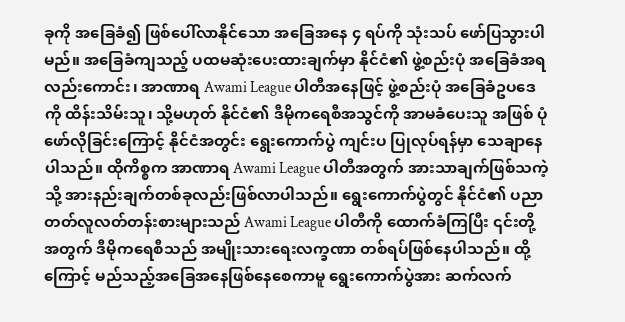ခုကို အခြေခံ၍ ဖြစ်ပေါ်လာနိုင်သော အခြေအနေ ၄ ရပ်ကို သုံးသပ် ဖော်ပြသွားပါမည်။ အခြေခံကျသည့် ပထမဆုံးပေးထားချက်မှာ နိုင်ငံ၏ ဖွဲ့စည်းပုံ အခြေခံအရလည်းကောင်း၊ အာဏာရ Awami League ပါတီအနေဖြင့် ဖွဲ့စည်းပုံ အခြေခံဥပဒေကို ထိန်းသိမ်းသူ၊ သို့မဟုတ် နိုင်ငံ၏ ဒီမိုကရေစီအသွင်ကို အာမခံပေးသူ အဖြစ် ပုံဖော်လိုခြင်းကြောင့် နိုင်ငံအတွင်း ရွေးကောက်ပွဲ ကျင်းပ ပြုလုပ်ရန်မှာ သေချာနေပါသည်။ ထိုကိစ္စက အာဏာရ Awami League ပါတီအတွက် အားသာချက်ဖြစ်သကဲ့သို့ အားနည်းချက်တစ်ခုလည်းဖြစ်လာပါသည်။ ရွေးကောက်ပွဲတွင် နိုင်ငံ၏ ပညာတတ်လူလတ်တန်းစားများသည် Awami League ပါတီကို ထောက်ခံကြပြီး ၎င်းတို့အတွက် ဒီမိုကရေစီသည် အမျိုးသားရေးလက္ခဏာ တစ်ရပ်ဖြစ်နေပါသည်။ ထို့ကြောင့် မည်သည့်အခြေအနေဖြစ်နေစေကာမူ ရွေးကောက်ပွဲအား ဆက်လက်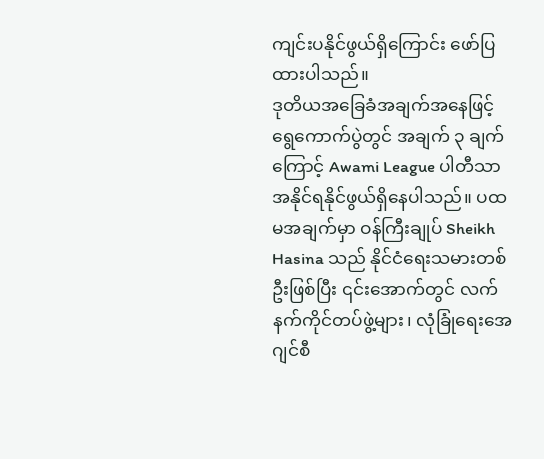ကျင်းပနိုင်ဖွယ်ရှိကြောင်း ဖော်ပြထားပါသည်။
ဒုတိယအခြေခံအချက်အနေဖြင့် ရွေကောက်ပွဲတွင် အချက် ၃ ချက်ကြောင့် Awami League ပါတီသာ အနိုင်ရနိုင်ဖွယ်ရှိနေပါသည်။ ပထမအချက်မှာ ဝန်ကြီးချုပ် Sheikh Hasina သည် နိုင်ငံရေးသမားတစ်ဦးဖြစ်ပြီး ၎င်းအောက်တွင် လက်နက်ကိုင်တပ်ဖွဲ့များ၊ လုံခြုံရေးအေဂျင်စီ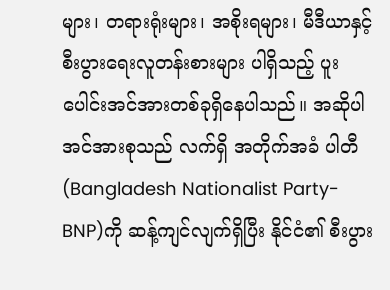များ၊ တရားရုံးများ၊ အစိုးရများ၊ မီဒီယာနှင့် စီးပွားရေးလူတန်းစားများ ပါရှိသည့် ပူးပေါင်းအင်အားတစ်ခုရှိနေပါသည်။ အဆိုပါအင်အားစုသည် လက်ရှိ အတိုက်အခံ ပါတီ(Bangladesh Nationalist Party-BNP)ကို ဆန့်ကျင်လျက်ရှိပြီး နိုင်ငံ၏ စီးပွား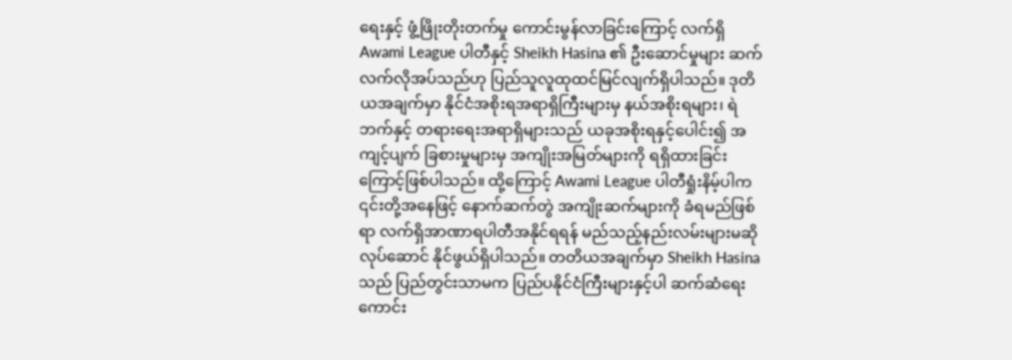ရေးနှင့် ဖွံ့ဖြိုးတိုးတက်မှု ကောင်းမွန်လာခြင်းကြောင့် လက်ရှိ Awami League ပါတီနှင့် Sheikh Hasina ၏ ဦးဆောင်မှုများ ဆက်လက်လိုအပ်သည်ဟု ပြည်သူလူထုထင်မြင်လျက်ရှိပါသည်။ ဒုတိယအချက်မှာ နိုင်ငံအစိုးရအရာရှိကြီးများမှ နယ်အစိုးရများ၊ ရဲဘက်နှင့် တရားရေးအရာရှိများသည် ယခုအစိုးရနှင့်ပေါင်း၍ အကျင့်ပျက် ခြစားမှုများမှ အကျိုးအမြတ်များကို ရရှိထားခြင်းကြောင့်ဖြစ်ပါသည်။ ထို့ကြောင့် Awami League ပါတီရှုံးနိမ့်ပါက ၎င်းတို့အနေဖြင့် နောက်ဆက်တွဲ အကျိုးဆက်များကို ခံရမည်ဖြစ်ရာ လက်ရှိအာဏာရပါတီအနိုင်ရရန် မည်သည့်နည်းလမ်းများမဆို လုပ်ဆောင် နိုင်ဖွယ်ရှိပါသည်။ တတိယအချက်မှာ Sheikh Hasina သည် ပြည်တွင်းသာမက ပြည်ပနိုင်ငံကြီးများနှင့်ပါ ဆက်ဆံရေးကောင်း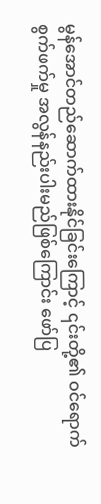မွန်အောင်တည်ဆောက်ထားနိုင်ခြင်းကြောင့် ၎င်းတို့၏ ဝင်ရောက်စွက်ဖက်မှု အလွန်နည်းပါးမည်ဖြစ်ကြောင်း ဖော်ပြ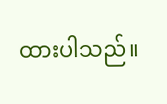ထားပါသည်။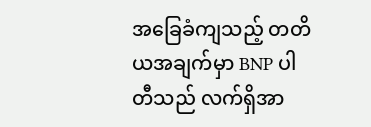အခြေခံကျသည့် တတိယအချက်မှာ BNP ပါတီသည် လက်ရှိအာ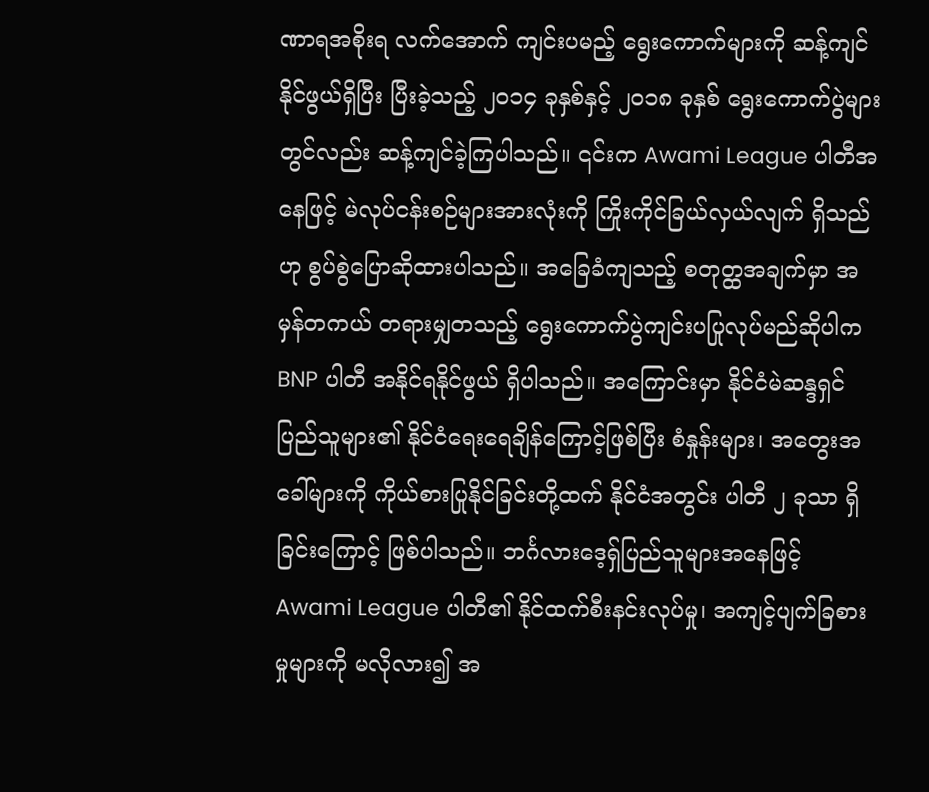ဏာရအစိုးရ လက်အောက် ကျင်းပမည့် ရွေးကောက်များကို ဆန့်ကျင်နိုင်ဖွယ်ရှိပြီး ပြီးခဲ့သည့် ၂၀၁၄ ခုနှစ်နှင့် ၂၀၁၈ ခုနှစ် ရွေးကောက်ပွဲများတွင်လည်း ဆန့်ကျင်ခဲ့ကြပါသည်။ ၎င်းက Awami League ပါတီအနေဖြင့် မဲလုပ်ငန်းစဉ်များအားလုံးကို ကြိုးကိုင်ခြယ်လှယ်လျက် ရှိသည်ဟု စွပ်စွဲပြောဆိုထားပါသည်။ အခြေခံကျသည့် စတုတ္ထအချက်မှာ အမှန်တကယ် တရားမျှတသည့် ရွေးကောက်ပွဲကျင်းပပြုလုပ်မည်ဆိုပါက BNP ပါတီ အနိုင်ရနိုင်ဖွယ် ရှိပါသည်။ အကြောင်းမှာ နိုင်ငံမဲဆန္ဒရှင်ပြည်သူများ၏ နိုင်ငံရေးရေချိန်ကြောင့်ဖြစ်ပြီး စံနှုန်းများ၊ အတွေးအခေါ်များကို ကိုယ်စားပြုနိုင်ခြင်းတို့ထက် နိုင်ငံအတွင်း ပါတီ ၂ ခုသာ ရှိခြင်းကြောင့် ဖြစ်ပါသည်။ ဘင်္ဂလားဒေ့ရှ်ပြည်သူများအနေဖြင့် Awami League ပါတီ၏ နိုင်ထက်စီးနင်းလုပ်မှု၊ အကျင့်ပျက်ခြစားမှုများကို မလိုလား၍ အ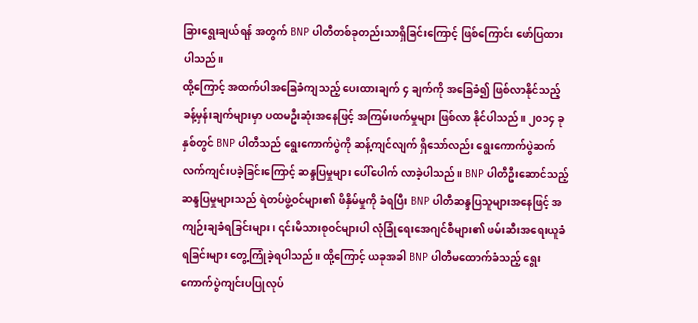ခြားရွေးချယ်ရန် အတွက် BNP ပါတီတစ်ခုတည်းသာရှိခြင်းကြောင့် ဖြစ်ကြောင်း ဖော်ပြထားပါသည်။
ထို့ကြောင့် အထက်ပါအခြေခံကျသည့် ပေးထားချက် ၄ ချက်ကို အခြေခံ၍ ဖြစ်လာနိုင်သည့် ခန့်မှန်းချက်များမှာ ပထမဦးဆုံးအနေဖြင့် အကြမ်းဖက်မှုများ ဖြစ်လာ နိုင်ပါသည်။ ၂၀၁၄ ခုနှစ်တွင် BNP ပါတီသည် ရွေးကောက်ပွဲကို ဆန့်ကျင်လျက် ရှိသော်လည်း ရွေးကောက်ပွဲဆက်လက်ကျင်းပခဲ့ခြင်းကြောင့် ဆန္ဒပြမှုများ ပေါ်ပေါက် လာခဲ့ပါသည်။ BNP ပါတီဦးဆောင်သည့် ဆန္ဒပြမှုများသည် ရဲတပ်ဖွဲ့ဝင်များ၏ ဖိနှိမ်မှုကို ခံရပြီး BNP ပါတီဆန္ဒပြသူများအနေဖြင့် အကျဉ်းချခံရခြင်းများ၊ ၎င်းမိသားစုဝင်များပါ လုံခြုံရေးအေဂျင်စီများ၏ ဖမ်းဆီးအရေးယူခံရခြင်းများ တွေ့ကြုံခဲ့ရပါသည်။ ထို့ကြောင့် ယခုအခါ BNP ပါတီမထောက်ခံသည့် ရွေးကောက်ပွဲကျင်းပပြုလုပ်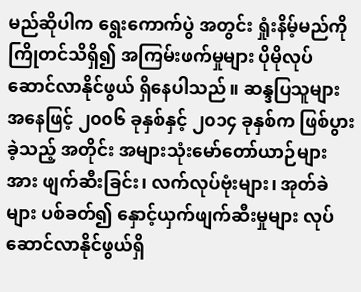မည်ဆိုပါက ရွေးကောက်ပွဲ အတွင်း ရှုံးနိမ့်မည်ကို ကြိုတင်သိရှိ၍ အကြမ်းဖက်မှုများ ပိုမိုလုပ်ဆောင်လာနိုင်ဖွယ် ရှိနေပါသည်။ ဆန္ဒပြသူများအနေဖြင့် ၂၀၀၆ ခုနှစ်နှင့် ၂၀၁၄ ခုနှစ်က ဖြစ်ပွားခဲ့သည့် အတိုင်း အများသုံးမော်တော်ယာဉ်များအား ဖျက်ဆီးခြင်း၊ လက်လုပ်ဗုံးများ၊ အုတ်ခဲများ ပစ်ခတ်၍ နှောင့်ယှက်ဖျက်ဆီးမှုများ လုပ်ဆောင်လာနိုင်ဖွယ်ရှိ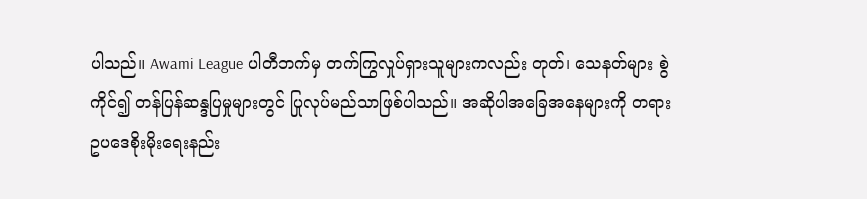ပါသည်။ Awami League ပါတီဘက်မှ တက်ကြွလှုပ်ရှားသူများကလည်း တုတ်၊ သေနတ်များ စွဲကိုင်၍ တန်ပြန်ဆန္ဒပြမှုများတွင် ပြုလုပ်မည်သာဖြစ်ပါသည်။ အဆိုပါအခြေအနေများကို တရားဥပဒေစိုးမိုးရေးနည်း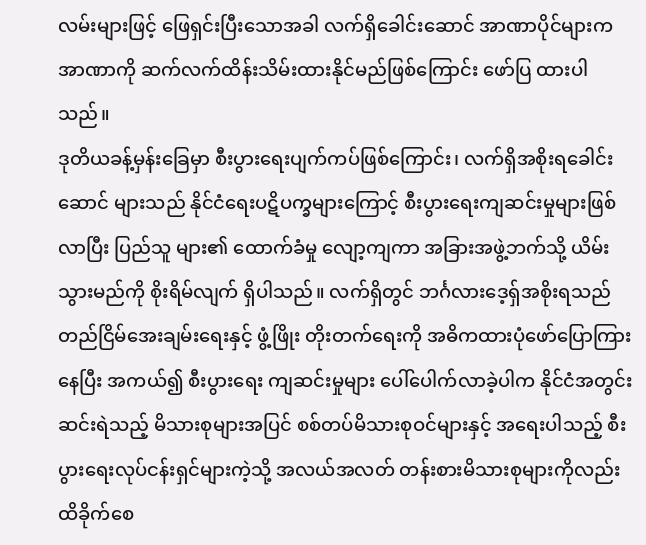လမ်းများဖြင့် ဖြေရှင်းပြီးသောအခါ လက်ရှိခေါင်းဆောင် အာဏာပိုင်များက အာဏာကို ဆက်လက်ထိန်းသိမ်းထားနိုင်မည်ဖြစ်ကြောင်း ဖော်ပြ ထားပါသည်။
ဒုတိယခန့်မှန်းခြေမှာ စီးပွားရေးပျက်ကပ်ဖြစ်ကြောင်း၊ လက်ရှိအစိုးရခေါင်းဆောင် များသည် နိုင်ငံရေးပဋိပက္ခများကြောင့် စီးပွားရေးကျဆင်းမှုများဖြစ်လာပြီး ပြည်သူ များ၏ ထောက်ခံမှု လျော့ကျကာ အခြားအဖွဲ့ဘက်သို့ ယိမ်းသွားမည်ကို စိုးရိမ်လျက် ရှိပါသည်။ လက်ရှိတွင် ဘင်္ဂလားဒေ့ရှ်အစိုးရသည် တည်ငြိမ်အေးချမ်းရေးနှင့် ဖွံ့ဖြိုး တိုးတက်ရေးကို အဓိကထားပုံဖော်ပြောကြားနေပြီး အကယ်၍ စီးပွားရေး ကျဆင်းမှုများ ပေါ်ပေါက်လာခဲ့ပါက နိုင်ငံအတွင်း ဆင်းရဲသည့် မိသားစုများအပြင် စစ်တပ်မိသားစုဝင်များနှင့် အရေးပါသည့် စီးပွားရေးလုပ်ငန်းရှင်များကဲ့သို့ အလယ်အလတ် တန်းစားမိသားစုများကိုလည်း ထိခိုက်စေ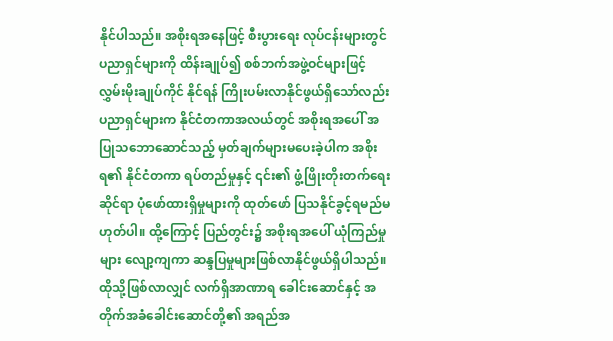နိုင်ပါသည်။ အစိုးရအနေဖြင့် စီးပွားရေး လုပ်ငန်းများတွင် ပညာရှင်များကို ထိန်းချုပ်၍ စစ်ဘက်အဖွဲ့ဝင်များဖြင့် လွှမ်းမိုးချုပ်ကိုင် နိုင်ရန် ကြိုးပမ်းလာနိုင်ဖွယ်ရှိသော်လည်း ပညာရှင်များက နိုင်ငံတကာအလယ်တွင် အစိုးရအပေါ် အပြုသဘောဆောင်သည့် မှတ်ချက်များမပေးခဲ့ပါက အစိုးရ၏ နိုင်ငံတကာ ရပ်တည်မှုနှင့် ၎င်း၏ ဖွံ့ဖြိုးတိုးတက်ရေးဆိုင်ရာ ပုံဖော်ထားရှိမှုများကို ထုတ်ဖော် ပြသနိုင်ခွင့်ရမည်မဟုတ်ပါ။ ထို့ကြောင့် ပြည်တွင်း၌ အစိုးရအပေါ် ယုံကြည်မှုများ လျော့ကျကာ ဆန္ဒပြမှုများဖြစ်လာနိုင်ဖွယ်ရှိပါသည်။ ထိုသို့ဖြစ်လာလျှင် လက်ရှိအာဏာရ ခေါင်းဆောင်နှင့် အတိုက်အခံခေါင်းဆောင်တို့၏ အရည်အ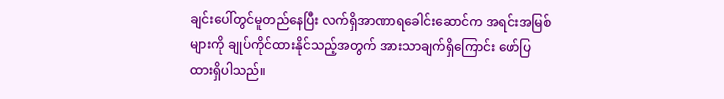ချင်းပေါ်တွင်မူတည်နေပြီး လက်ရှိအာဏာရခေါင်းဆောင်က အရင်းအမြစ်များကို ချုပ်ကိုင်ထားနိုင်သည့်အတွက် အားသာချက်ရှိကြောင်း ဖော်ပြထားရှိပါသည်။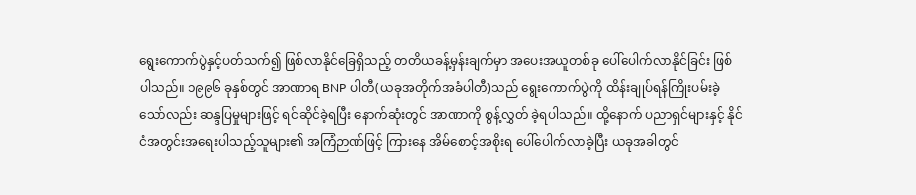ရွေးကောက်ပွဲနှင့်ပတ်သက်၍ ဖြစ်လာနိုင်ခြေရှိသည့် တတိယခန့်မှန်းချက်မှာ အပေးအယူတစ်ခု ပေါ်ပေါက်လာနိုင်ခြင်း ဖြစ်ပါသည်။ ၁၉၉၆ ခုနှစ်တွင် အာဏာရ BNP ပါတီ(ယခုအတိုက်အခံပါတီ)သည် ရွေးကောက်ပွဲကို ထိန်းချုပ်ရန်ကြိုးပမ်းခဲ့ သော်လည်း ဆန္ဒပြမှုများဖြင့် ရင်ဆိုင်ခဲ့ရပြီး နောက်ဆုံးတွင် အာဏာကို စွန့်လွှတ် ခဲ့ရပါသည်။ ထို့နောက် ပညာရှင်များနှင့် နိုင်ငံအတွင်းအရေးပါသည့်သူများ၏ အကြံဉာဏ်ဖြင့် ကြားနေ အိမ်စောင့်အစိုးရ ပေါ်ပေါက်လာခဲ့ပြီး ယခုအခါတွင်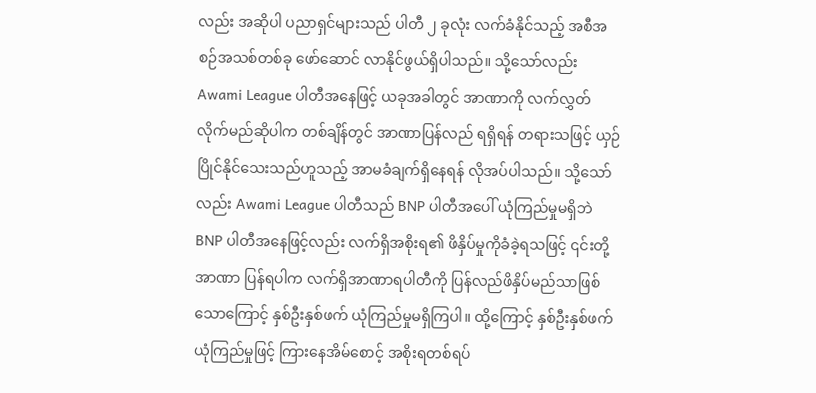လည်း အဆိုပါ ပညာရှင်များသည် ပါတီ ၂ ခုလုံး လက်ခံနိုင်သည့် အစီအစဉ်အသစ်တစ်ခု ဖော်ဆောင် လာနိုင်ဖွယ်ရှိပါသည်။ သို့သော်လည်း Awami League ပါတီအနေဖြင့် ယခုအခါတွင် အာဏာကို လက်လွှတ်လိုက်မည်ဆိုပါက တစ်ချိန်တွင် အာဏာပြန်လည် ရရှိရန် တရားသဖြင့် ယှဉ်ပြိုင်နိုင်သေးသည်ဟူသည့် အာမခံချက်ရှိနေရန် လိုအပ်ပါသည်။ သို့သော်လည်း Awami League ပါတီသည် BNP ပါတီအပေါ် ယုံကြည်မှုမရှိဘဲ BNP ပါတီအနေဖြင့်လည်း လက်ရှိအစိုးရ၏ ဖိနှိပ်မှုကိုခံခဲ့ရသဖြင့် ၎င်းတို့အာဏာ ပြန်ရပါက လက်ရှိအာဏာရပါတီကို ပြန်လည်ဖိနှိပ်မည်သာဖြစ်သောကြောင့် နှစ်ဦးနှစ်ဖက် ယုံကြည်မှုမရှိကြပါ။ ထို့ကြောင့် နှစ်ဦးနှစ်ဖက်ယုံကြည်မှုဖြင့် ကြားနေအိမ်စောင့် အစိုးရတစ်ရပ်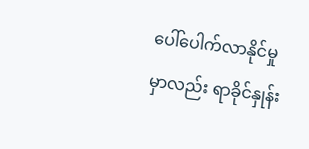ပေါ်ပေါက်လာနိုင်မှုမှာလည်း ရာခိုင်နှုန်း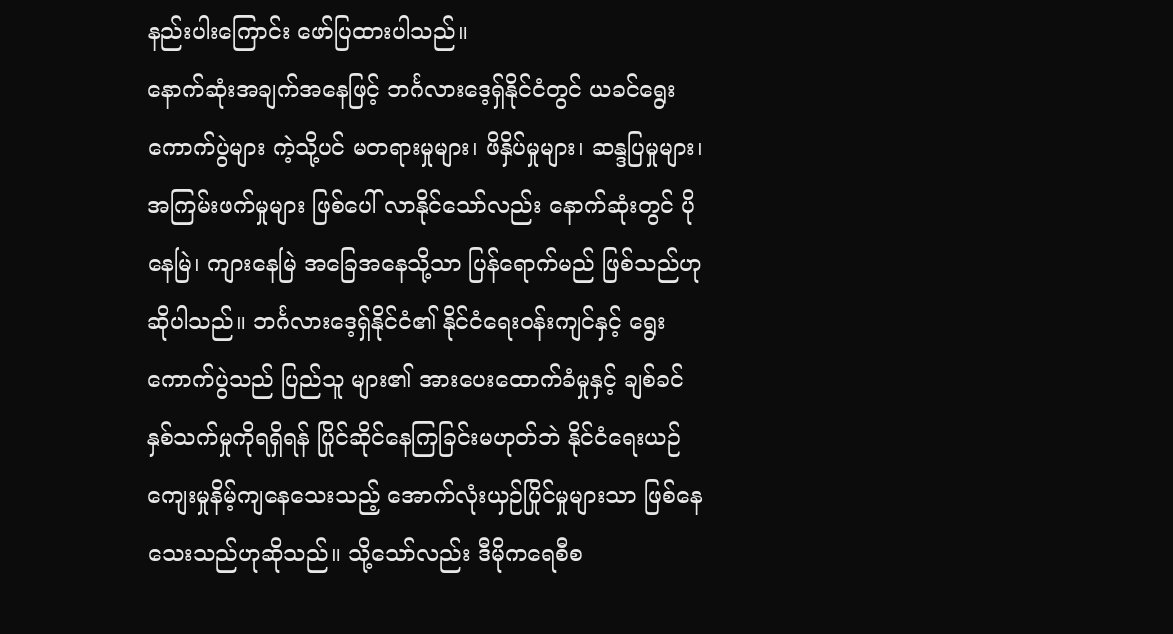နည်းပါးကြောင်း ဖော်ပြထားပါသည်။
နောက်ဆုံးအချက်အနေဖြင့် ဘင်္ဂလားဒေ့ရှ်နိုင်ငံတွင် ယခင်ရွေးကောက်ပွဲများ ကဲ့သို့ပင် မတရားမှုများ၊ ဖိနှိပ်မှုများ၊ ဆန္ဒပြမှုများ၊ အကြမ်းဖက်မှုများ ဖြစ်ပေါ် လာနိုင်သော်လည်း နောက်ဆုံးတွင် ပိုနေမြဲ၊ ကျားနေမြဲ အခြေအနေသို့သာ ပြန်ရောက်မည် ဖြစ်သည်ဟု ဆိုပါသည်။ ဘင်္ဂလားဒေ့ရှ်နိုင်ငံ၏ နိုင်ငံရေးဝန်းကျင်နှင့် ရွေးကောက်ပွဲသည် ပြည်သူ များ၏ အားပေးထောက်ခံမှုနှင့် ချစ်ခင်နှစ်သက်မှုကိုရရှိရန် ပြိုင်ဆိုင်နေကြခြင်းမဟုတ်ဘဲ နိုင်ငံရေးယဉ်ကျေးမှုနိမ့်ကျနေသေးသည့် အောက်လုံးယှဉ်ပြိုင်မှုများသာ ဖြစ်နေသေးသည်ဟုဆိုသည်။ သို့သော်လည်း ဒီမိုကရေစီစ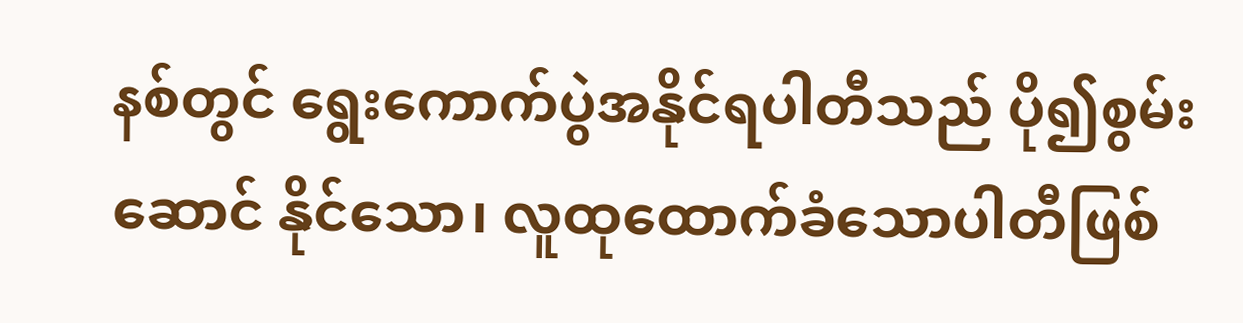နစ်တွင် ရွေးကောက်ပွဲအနိုင်ရပါတီသည် ပို၍စွမ်းဆောင် နိုင်သော၊ လူထုထောက်ခံသောပါတီဖြစ်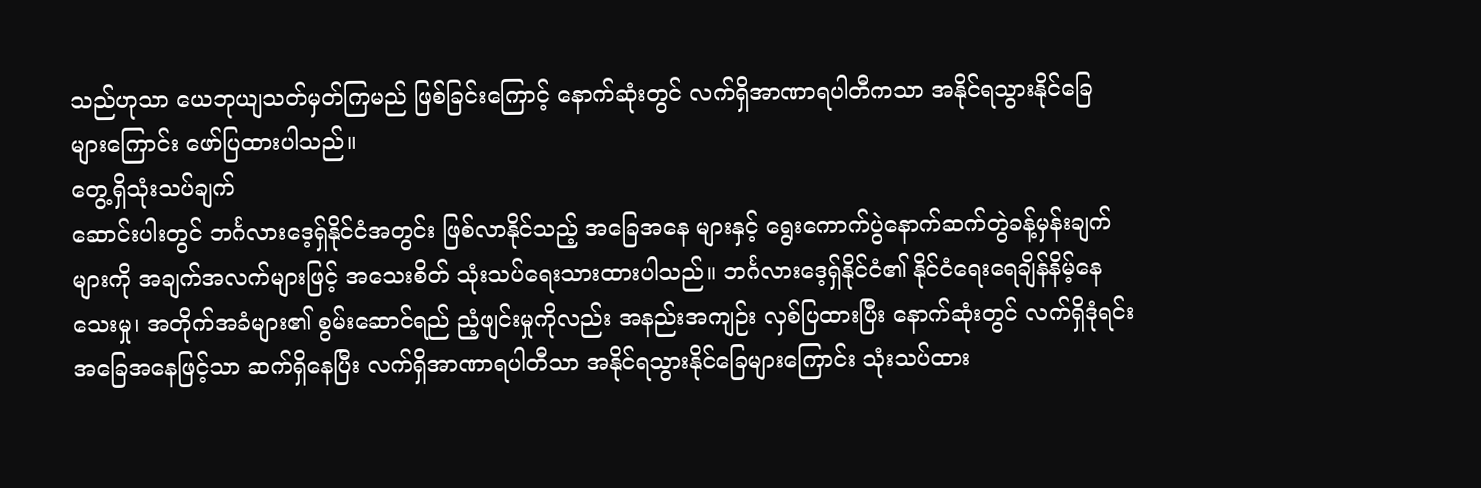သည်ဟုသာ ယေဘုယျသတ်မှတ်ကြမည် ဖြစ်ခြင်းကြောင့် နောက်ဆုံးတွင် လက်ရှိအာဏာရပါတီကသာ အနိုင်ရသွားနိုင်ခြေ များကြောင်း ဖော်ပြထားပါသည်။
တွေ့ရှိသုံးသပ်ချက်
ဆောင်းပါးတွင် ဘင်္ဂလားဒေ့ရှ်နိုင်ငံအတွင်း ဖြစ်လာနိုင်သည့် အခြေအနေ များနှင့် ရွေးကောက်ပွဲနောက်ဆက်တွဲခန့်မှန်းချက်များကို အချက်အလက်များဖြင့် အသေးစိတ် သုံးသပ်ရေးသားထားပါသည်။ ဘင်္ဂလားဒေ့ရှ်နိုင်ငံ၏ နိုင်ငံရေးရေချိန်နိမ့်နေသေးမှု၊ အတိုက်အခံများ၏ စွမ်းဆောင်ရည် ညံ့ဖျင်းမှုကိုလည်း အနည်းအကျဉ်း လှစ်ပြထားပြီး နောက်ဆုံးတွင် လက်ရှိဒုံရင်း အခြေအနေဖြင့်သာ ဆက်ရှိနေပြီး လက်ရှိအာဏာရပါတီသာ အနိုင်ရသွားနိုင်ခြေများကြောင်း သုံးသပ်ထား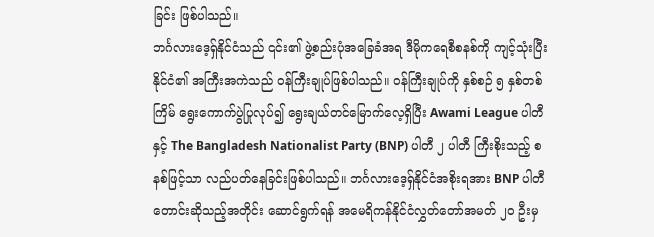ခြင်း ဖြစ်ပါသည်။
ဘင်္ဂလားဒေ့ရှ်နိုင်ငံသည် ၎င်း၏ ဖွဲ့စည်းပုံအခြေခံအရ ဒီမိုကရေစီစနစ်ကို ကျင့်သုံးပြီး နိုင်ငံ၏ အကြီးအကဲသည် ဝန်ကြီးချုပ်ဖြစ်ပါသည်။ ဝန်ကြီးချုပ်ကို နှစ်စဉ် ၅ နှစ်တစ်ကြိမ် ရွေးကောက်ပွဲပြုလုပ်၍ ရွေးချယ်တင်မြောက်လေ့ရှိပြီး Awami League ပါတီနှင့် The Bangladesh Nationalist Party (BNP) ပါတီ ၂ ပါတီ ကြီးစိုးသည့် စနစ်ဖြင့်သာ လည်ပတ်နေခြင်းဖြစ်ပါသည်။ ဘင်္ဂလားဒေ့ရှ်နိုင်ငံအစိုးရအား BNP ပါတီ တောင်းဆိုသည့်အတိုင်း ဆောင်ရွက်ရန် အမေရိကန်နိုင်ငံလွှတ်တော်အမတ် ၂၀ ဦးမှ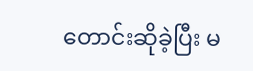တောင်းဆိုခဲ့ပြီး မ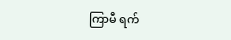ကြာမီ ရက်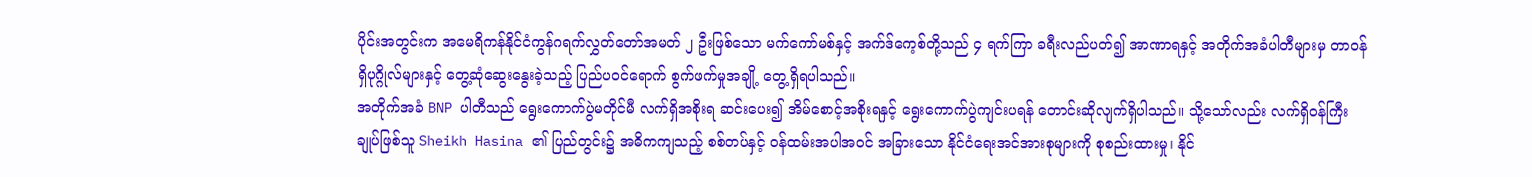ပိုင်းအတွင်းက အမေရိကန်နိုင်ငံကွန်ဂရက်လွှတ်တော်အမတ် ၂ ဦးဖြစ်သော မက်ကော်မစ်နှင့် အက်ဒ်ကေ့စ်တို့သည် ၄ ရက်ကြာ ခရီးလည်ပတ်၍ အာဏာရနှင့် အတိုက်အခံပါတီများမှ တာဝန်ရှိပုဂ္ဂိုလ်များနှင့် တွေ့ဆုံဆွေးနွေးခဲ့သည့် ပြည်ပဝင်ရောက် စွက်ဖက်မှုအချို့ တွေ့ရှိရပါသည်။
အတိုက်အခံ BNP ပါတီသည် ရွေးကောက်ပွဲမတိုင်မီ လက်ရှိအစိုးရ ဆင်းပေး၍ အိမ်စောင့်အစိုးရနှင့် ရွေးကောက်ပွဲကျင်းပရန် တောင်းဆိုလျက်ရှိပါသည်။ သို့သော်လည်း လက်ရှိဝန်ကြီးချုပ်ဖြစ်သူ Sheikh Hasina ၏ ပြည်တွင်း၌ အဓိကကျသည့် စစ်တပ်နှင့် ဝန်ထမ်းအပါအဝင် အခြားသော နိုင်ငံရေးအင်အားစုများကို စုစည်းထားမှု၊ နိုင်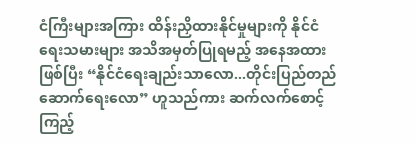ငံကြီးများအကြား ထိန်းညှိထားနိုင်မှုများကို နိုင်ငံရေးသမားများ အသိအမှတ်ပြုရမည့် အနေအထားဖြစ်ပြီး “နိုင်ငံရေးချည်းသာလော...တိုင်းပြည်တည်ဆောက်ရေးလော” ဟူသည်ကား ဆက်လက်စောင့်ကြည့်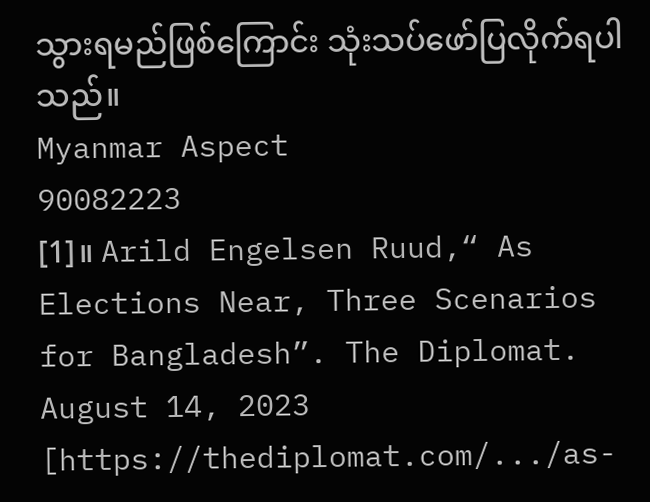သွားရမည်ဖြစ်ကြောင်း သုံးသပ်ဖော်ပြလိုက်ရပါသည်။
Myanmar Aspect
90082223
[1]။ Arild Engelsen Ruud,“ As Elections Near, Three Scenarios for Bangladesh”. The Diplomat. August 14, 2023 [https://thediplomat.com/.../as-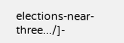elections-near-three.../]-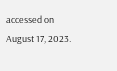accessed on August 17, 2023.